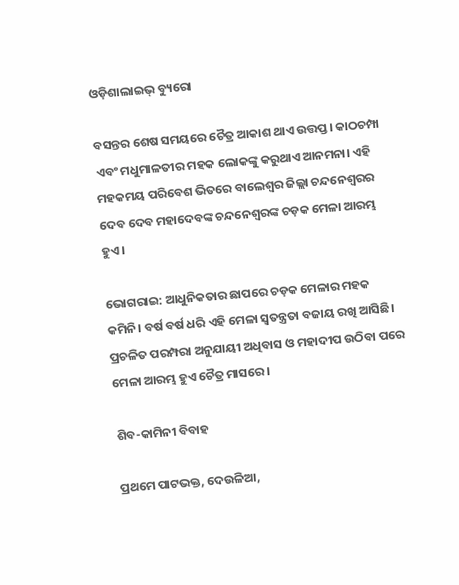ଓଡ଼ିଶାଲାଇଭ୍ ବ୍ୟୁରୋ

ବସନ୍ତର ଶେଷ ସମୟରେ ଚୈତ୍ର ଆକାଶ ଥାଏ ଉତ୍ତପ୍ତ। କାଠଚମ୍ପା ଏବଂ ମଧୁମାଳତୀର ମହକ ଲୋକଙ୍କୁ କରୁଥାଏ ଆନମନା। ଏହି ମହକମୟ ପରିବେଶ ଭିତରେ ବାଲେଶ୍ୱର ଜିଲ୍ଲା ଚନ୍ଦନେଶ୍ୱରର ଦେବ ଦେବ ମହାଦେବଙ୍କ ଚନ୍ଦନେଶ୍ୱରଙ୍କ ଚଡ଼କ ମେଳା ଆରମ୍ଭ ହୁଏ।

ଭୋଗରାଇ: ଆଧୁନିକତାର ଛାପରେ ଚଡ଼କ ମେଳାର ମହକ କମିନି। ବର୍ଷ ବର୍ଷ ଧରି ଏହି ମେଳା ସ୍ୱତନ୍ତ୍ରତା ବଜାୟ ରଖି ଆସିଛି। ପ୍ରଚଳିତ ପରମ୍ପରା ଅନୁଯାୟୀ ଅଧିବାସ ଓ ମହାଦୀପ ଉଠିବା ପରେ ମେଳା ଆରମ୍ଭ ହୁଏ ଚୈତ୍ର ମାସରେ।

ଶିବ-କାମିନୀ ବିବାହ

ପ୍ରଥମେ ପାଟଭକ୍ତ, ଦେଉଳିଆ,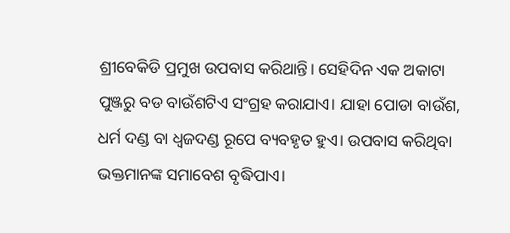ଶ୍ରୀବେକିଡି ପ୍ରମୁଖ ଉପବାସ କରିଥାନ୍ତି। ସେହିଦିନ ଏକ ଅକାଟା ପୁଞ୍ଜରୁ ବଡ ବାଉଁଶଟିଏ ସଂଗ୍ରହ କରାଯାଏ। ଯାହା ପୋଡା ବାଉଁଶ, ଧର୍ମ ଦଣ୍ଡ ବା ଧ୍ୱଜଦଣ୍ଡ ରୂପେ ବ୍ୟବହୃତ ହୁଏ। ଉପବାସ କରିଥିବା ଭକ୍ତମାନଙ୍କ ସମାବେଶ ବୃଦ୍ଧିପାଏ।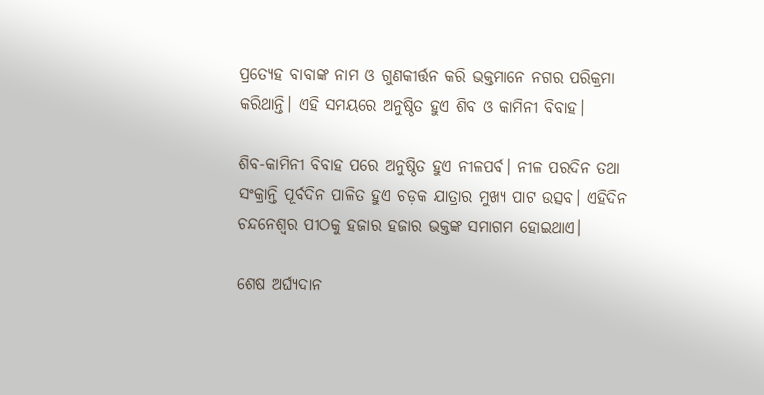ପ୍ରତ୍ୟେହ ବାବାଙ୍କ ନାମ ଓ ଗୁଣକୀର୍ତ୍ତନ କରି ଭକ୍ତମାନେ ନଗର ପରିକ୍ରମା କରିଥାନ୍ତି। ଏହି ସମୟରେ ଅନୁଷ୍ଠିତ ହୁଏ ଶିବ ଓ କାମିନୀ ବିବାହ।

ଶିବ-କାମିନୀ ବିବାହ ପରେ ଅନୁଷ୍ଠିତ ହୁଏ ନୀଳପର୍ବ। ନୀଳ ପରଦିନ ତଥା ସଂକ୍ରାନ୍ତି ପୂର୍ବଦିନ ପାଳିତ ହୁଏ ଚଡ଼କ ଯାତ୍ରାର ମୁଖ୍ୟ ପାଟ ଉତ୍ସବ। ଏହିଦିନ ଚନ୍ଦନେଶ୍ୱର ପୀଠକୁ ହଜାର ହଜାର ଭକ୍ତଙ୍କ ସମାଗମ ହୋଇଥାଏ।

ଶେଷ ଅର୍ଘ୍ୟଦାନ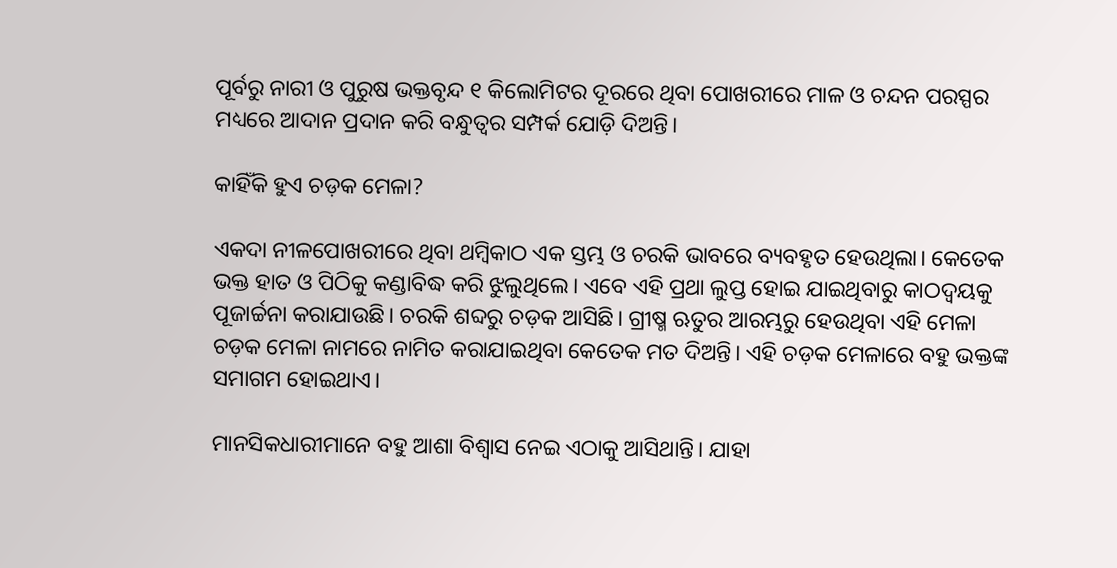ପୂର୍ବରୁ ନାରୀ ଓ ପୁରୁଷ ଭକ୍ତବୃନ୍ଦ ୧ କିଲୋମିଟର ଦୂରରେ ଥିବା ପୋଖରୀରେ ମାଳ ଓ ଚନ୍ଦନ ପରସ୍ପର ମଧ୍ୟରେ ଆଦାନ ପ୍ରଦାନ କରି ବନ୍ଧୁତ୍ୱର ସମ୍ପର୍କ ଯୋଡ଼ି ଦିଅନ୍ତି।

କାହିଁକି ହୁଏ ଚଡ଼କ ମେଳା?

ଏକଦା ନୀଳପୋଖରୀରେ ଥିବା ଥମ୍ବିକାଠ ଏକ ସ୍ତମ୍ଭ ଓ ଚରକି ଭାବରେ ବ୍ୟବହୃତ ହେଉଥିଲା। କେତେକ ଭକ୍ତ ହାତ ଓ ପିଠିକୁ କଣ୍ଡାବିଦ୍ଧ କରି ଝୁଲୁଥିଲେ। ଏବେ ଏହି ପ୍ରଥା ଲୁପ୍ତ ହୋଇ ଯାଇଥିବାରୁ କାଠଦ୍ୱୟକୁ ପୂଜାର୍ଚ୍ଚନା କରାଯାଉଛି। ଚରକି ଶବ୍ଦରୁ ଚଡ଼କ ଆସିଛି। ଗ୍ରୀଷ୍ମ ଋତୁର ଆରମ୍ଭରୁ ହେଉଥିବା ଏହି ମେଳା ଚଡ଼କ ମେଳା ନାମରେ ନାମିତ କରାଯାଇଥିବା କେତେକ ମତ ଦିଅନ୍ତି। ଏହି ଚଡ଼କ ମେଳାରେ ବହୁ ଭକ୍ତଙ୍କ ସମାଗମ ହୋଇଥାଏ।

ମାନସିକଧାରୀମାନେ ବହୁ ଆଶା ବିଶ୍ୱାସ ନେଇ ଏଠାକୁ ଆସିଥାନ୍ତି। ଯାହା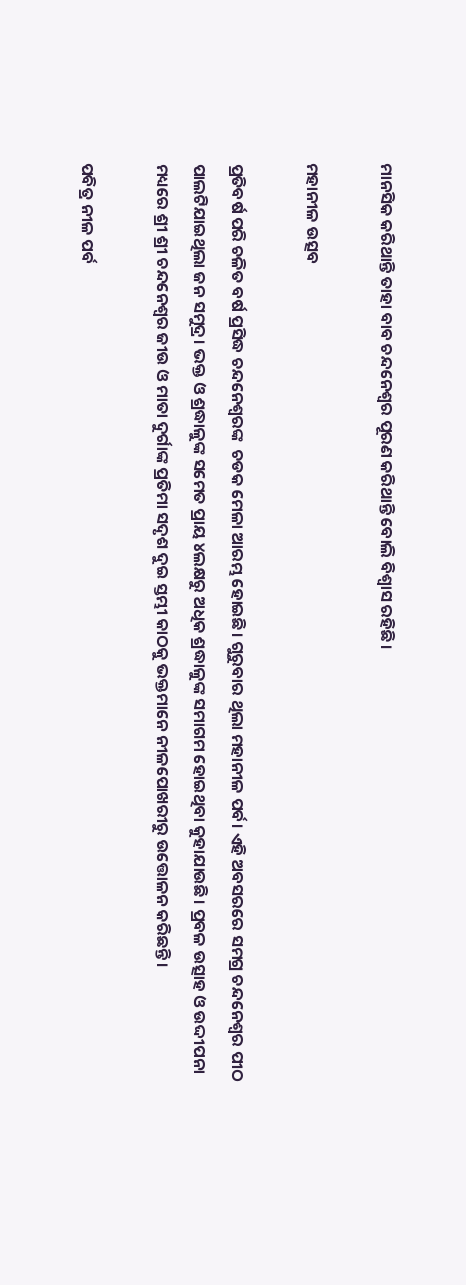ମାନସିକ କରିଥାନ୍ତି ତାହା ବାବ ଚନ୍ଦନେଶ୍ୱର ପୂରଣ କରିଥାନ୍ତି ବୋଲି ବିଶ୍ୱାସ ରହିଛି।

ମହାନୀଳ ଉତ୍ସବ

ପ୍ରତିବର୍ଷ ପରି ଚଳିତ ବର୍ଷ ପ୍ରସିଦ୍ଧ ଚନ୍ଦନେଶ୍ୱରଙ୍କ  ଚଡକ ମେଳା ଆରମ୍ଭ ହୋଇଛି। ଗୁରୁବାର ଥିଲା ମହାନୀଳ ପର୍ବ। ଏହି ଅବସରରେ ସମଗ୍ର ଚନ୍ଦନେଶ୍ୱର ପୀଠ ପାଲଟିଯାଇଥିଲା ଜନ ସମୁଦ୍ର। ଭକ୍ତ ଓ ଶ୍ରଦ୍ଧାଳୁଙ୍କ ସମେତ ପ୍ରାୟ ୪ଲକ୍ଷରୁ ଅଧିକ ଶ୍ରଦ୍ଧାଳୁଙ୍କ ସମାଗମ ହୋଇଥିବା କୁହାଯାଉଛି। ପ୍ରବଳ ଉତ୍ସାହ ଓ ଉଦ୍ଦୀପନା ମଧ୍ୟରେ ଶ୍ରୀ ଶ୍ରୀ ଚନ୍ଦନେଶ୍ୱର ଜୀଉ ଓ ମାତା ଦୁର୍ଗାଙ୍କ ପ୍ରତିମା ସଦୃଶ ଦୁଇ ସ୍ତମ୍ଭୀ କାଠକୁ ଭକ୍ତମାନେ ନୀଳପୋଖରୀରୁ ଉତ୍ତୋଳନ କରିଛନ୍ତି।

ପବିତ୍ର ନୀଳ ପର୍ବ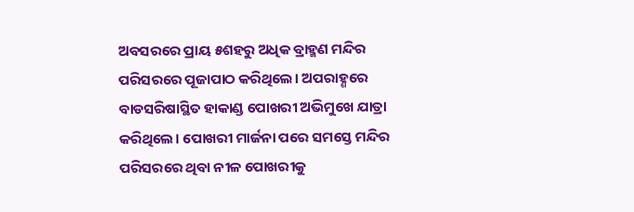ଅବସରରେ ପ୍ରାୟ ୫ଶହରୁ ଅଧିକ ବ୍ରାହ୍ମଣ ମନ୍ଦିର ପରିସରରେ ପୂଜାପାଠ କରିଥିଲେ। ଅପରାହ୍ଣରେ ବାଡସରିଷାସ୍ଥିତ ହାକାଣ୍ଡ ପୋଖରୀ ଅଭିମୁଖେ ଯାତ୍ରା କରିଥିଲେ। ପୋଖରୀ ମାର୍ଜନା ପରେ ସମସ୍ତେ ମନ୍ଦିର ପରିସରରେ ଥିବା ନୀଳ ପୋଖରୀକୁ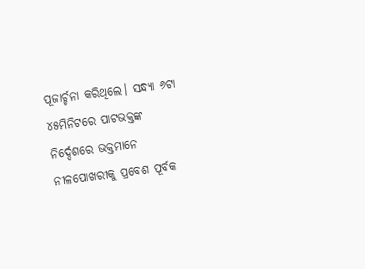ପୂଜାର୍ଚ୍ଚନା କରିଥିଲେ। ସନ୍ଧ୍ୟା ୬ଟା ୪୫ମିନିଟରେ ପାଟଭକ୍ତଙ୍କ ନିର୍ଦ୍ଦେଶରେ ଭକ୍ତମାନେ ନୀଳପୋଖରୀକୁ ପ୍ରବେଶ ପୂର୍ବକ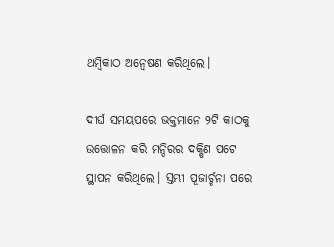ଥମ୍ବିକାଠ ଅନ୍ୱେଷଣ କରିଥିଲେ।

ଦୀର୍ଘ ସମୟପରେ ଭକ୍ତମାନେ ୨ଟି କାଠକୁ ଉତ୍ତୋଳନ କରି ମନ୍ଦିରର ଦକ୍ଷିଣ ପଟେ ସ୍ଥାପନ କରିଥିଲେ। ସ୍ତମ୍ଭୀ ପୂଜାର୍ଚ୍ଚନା ପରେ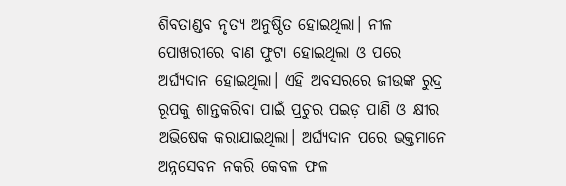ଶିବତାଣ୍ଡବ ନୃତ୍ୟ ଅନୁଷ୍ଠିତ ହୋଇଥିଲା। ନୀଳ ପୋଖରୀରେ ବାଣ ଫୁଟା ହୋଇଥିଲା ଓ ପରେ ଅର୍ଘ୍ୟଦାନ ହୋଇଥିଲା। ଏହି ଅବସରରେ ଜୀଉଙ୍କ ରୁଦ୍ର ରୂପକୁ ଶାନ୍ତକରିବା ପାଇଁ ପ୍ରଚୁର ପଇଡ଼ ପାଣି ଓ କ୍ଷୀର ଅଭିଷେକ କରାଯାଇଥିଲା। ଅର୍ଘ୍ୟଦାନ ପରେ ଭକ୍ତମାନେ ଅନ୍ନସେବନ ନକରି କେବଳ ଫଳ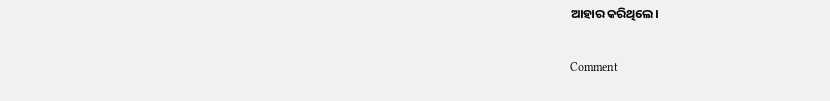ଆହାର କରିଥିଲେ।

Comment